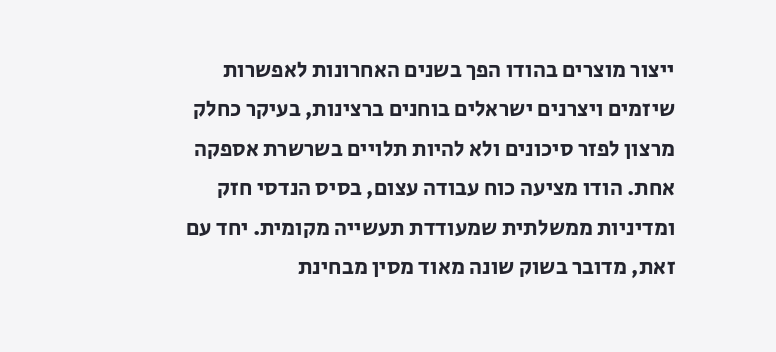ייצור מוצרים בהודו הפך בשנים האחרונות לאפשרות שיזמים ויצרנים ישראלים בוחנים ברצינות, בעיקר כחלק מרצון לפזר סיכונים ולא להיות תלויים בשרשרת אספקה אחת. הודו מציעה כוח עבודה עצום, בסיס הנדסי חזק ומדיניות ממשלתית שמעודדת תעשייה מקומית. יחד עם זאת, מדובר בשוק שונה מאוד מסין מבחינת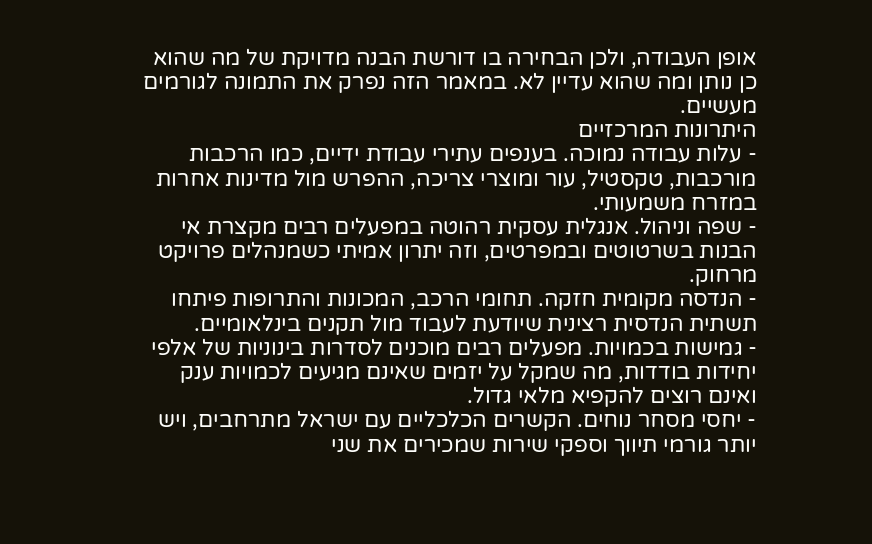אופן העבודה, ולכן הבחירה בו דורשת הבנה מדויקת של מה שהוא כן נותן ומה שהוא עדיין לא. במאמר הזה נפרק את התמונה לגורמים מעשיים.
היתרונות המרכזיים
- עלות עבודה נמוכה. בענפים עתירי עבודת ידיים, כמו הרכבות מורכבות, טקסטיל, עור ומוצרי צריכה, ההפרש מול מדינות אחרות במזרח משמעותי.
- שפה וניהול. אנגלית עסקית רהוטה במפעלים רבים מקצרת אי הבנות בשרטוטים ובמפרטים, וזה יתרון אמיתי כשמנהלים פרויקט מרחוק.
- הנדסה מקומית חזקה. תחומי הרכב, המכונות והתרופות פיתחו תשתית הנדסית רצינית שיודעת לעבוד מול תקנים בינלאומיים.
- גמישות בכמויות. מפעלים רבים מוכנים לסדרות בינוניות של אלפי יחידות בודדות, מה שמקל על יזמים שאינם מגיעים לכמויות ענק ואינם רוצים להקפיא מלאי גדול.
- יחסי מסחר נוחים. הקשרים הכלכליים עם ישראל מתרחבים, ויש יותר גורמי תיווך וספקי שירות שמכירים את שני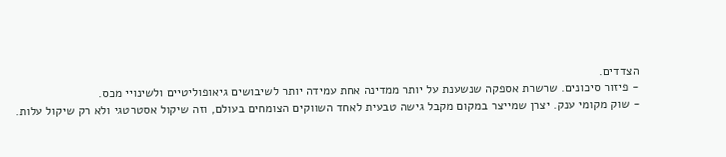הצדדים.
- פיזור סיכונים. שרשרת אספקה שנשענת על יותר ממדינה אחת עמידה יותר לשיבושים גיאופוליטיים ולשינויי מכס.
- שוק מקומי ענק. יצרן שמייצר במקום מקבל גישה טבעית לאחד השווקים הצומחים בעולם, וזה שיקול אסטרטגי ולא רק שיקול עלות.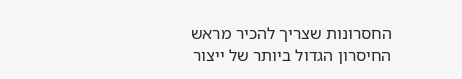החסרונות שצריך להכיר מראש
החיסרון הגדול ביותר של ייצור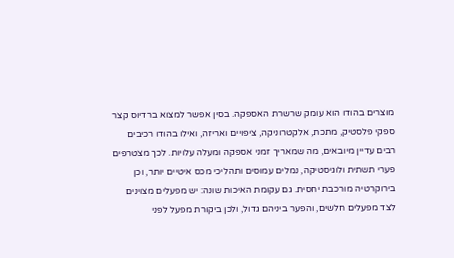מוצרים בהודו הוא עומק שרשרת האספקה. בסין אפשר למצוא ברדיוס קצר ספקי פלסטיק, מתכת, אלקטרוניקה, ציפויים ואריזה, ואילו בהודו רכיבים רבים עדיין מיובאים, מה שמאריך זמני אספקה ומעלה עלויות. לכך מצטרפים פערי תשתית ולוגיסטיקה, נמלים עמוסים ותהליכי מכס איטיים יותר, וכן בירוקרטיה מורכבת יחסית. גם עקומת האיכות שונה: יש מפעלים מצוינים לצד מפעלים חלשים, והפער ביניהם גדול, ולכן ביקורת מפעל לפני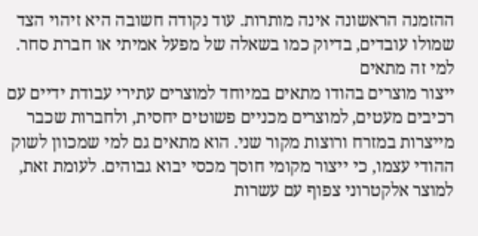ההזמנה הראשונה אינה מותרות. עוד נקודה חשובה היא זיהוי הצד שמולו עובדים, בדיוק כמו בשאלה של מפעל אמיתי או חברת סחר.
למי זה מתאים
ייצור מוצרים בהודו מתאים במיוחד למוצרים עתירי עבודת ידיים עם רכיבים מעטים, למוצרים מכניים פשוטים יחסית, ולחברות שכבר מייצרות במזרח ורוצות מקור שני. הוא מתאים גם למי שמכוון לשוק ההודי עצמו, כי ייצור מקומי חוסך מכסי יבוא גבוהים. לעומת זאת, למוצר אלקטרוני צפוף עם עשרות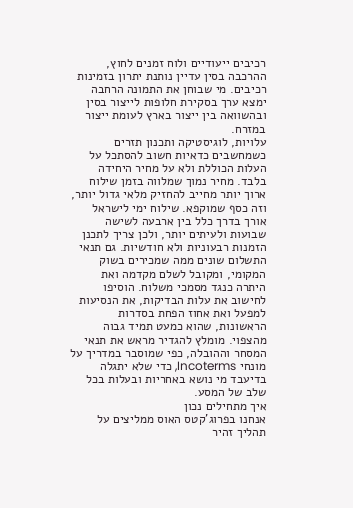רכיבים ייעודיים ולוח זמנים לחוץ, ההרכבה בסין עדיין נותנת יתרון בזמינות רכיבים. מי שבוחן את התמונה הרחבה ימצא ערך בסקירת חלופות לייצור בסין ובהשוואה בין ייצור בארץ לעומת ייצור במזרח.
עלויות, לוגיסטיקה ותכנון תזרים
כשמחשבים כדאיות חשוב להסתכל על העלות הכוללת ולא על מחיר היחידה בלבד. מחיר נמוך שמלווה בזמן שילוח ארוך יותר מחייב להחזיק מלאי גדול יותר, וזה כסף שמוקפא. שילוח ימי לישראל אורך בדרך כלל בין ארבעה לשישה שבועות ולעיתים יותר, ולכן צריך לתכנן הזמנות רבעוניות ולא חודשיות. גם תנאי התשלום שונים ממה שמכירים בשוק המקומי, ומקובל לשלם מקדמה ואת היתרה כנגד מסמכי משלוח. הוסיפו לחישוב את עלות הבדיקות, את הנסיעות למפעל ואת אחוז הפחת בסדרות הראשונות, שהוא כמעט תמיד גבוה מהצפוי. מומלץ להגדיר מראש את תנאי המסחר וההובלה, כפי שמוסבר במדריך על מונחי Incoterms, כדי שלא יתגלה בדיעבד מי נושא באחריות ובעלות בכל שלב של המסע.
איך מתחילים נכון
אנחנו בפרוג'קטס האוס ממליצים על תהליך זהיר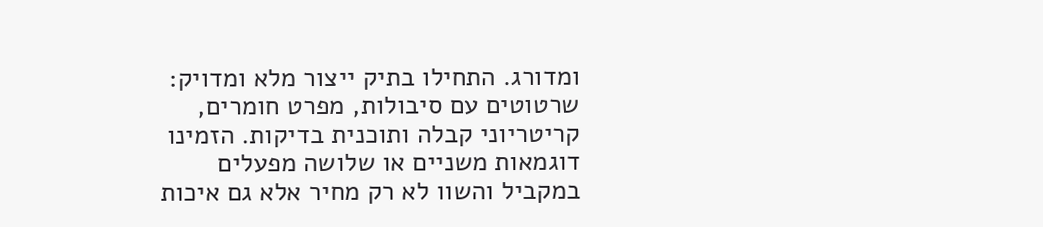ומדורג. התחילו בתיק ייצור מלא ומדויק: שרטוטים עם סיבולות, מפרט חומרים, קריטריוני קבלה ותוכנית בדיקות. הזמינו דוגמאות משניים או שלושה מפעלים במקביל והשוו לא רק מחיר אלא גם איכות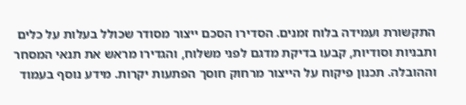התקשורת ועמידה בלוח זמנים. הסדירו הסכם ייצור מסודר שכולל בעלות על כלים ותבניות וסודיות, קבעו בדיקת מדגם לפני משלוח, והגדירו מראש את תנאי המסחר וההובלה. תכנון פיקוח על הייצור מרחוק חוסך הפתעות יקרות. מידע נוסף בעמוד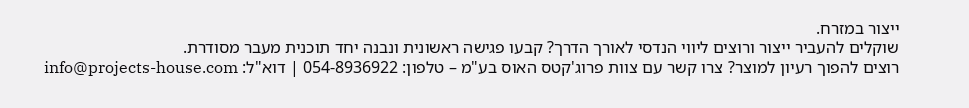ייצור במזרח.
שוקלים להעביר ייצור ורוצים ליווי הנדסי לאורך הדרך? קבעו פגישה ראשונית ונבנה יחד תוכנית מעבר מסודרת.
רוצים להפוך רעיון למוצר? צרו קשר עם צוות פרוג'קטס האוס בע"מ – טלפון: 054-8936922 | דוא"ל: info@projects-house.com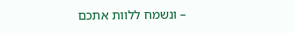– ונשמח ללוות אתכם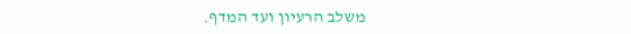משלב הרעיון ועד המדף.